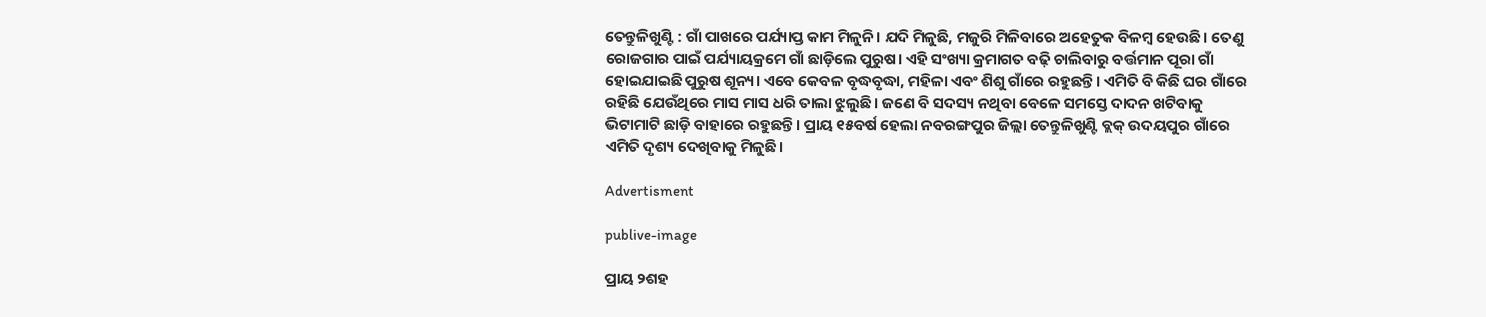ତେନ୍ତୁଳିଖୁଣ୍ଟି : ଗାଁ ପାଖରେ ପର୍ଯ୍ୟାପ୍ତ କାମ ମିଳୁନି। ଯଦି ମିଳୁଛି, ମଜୁରି ମିଳିବାରେ ଅହେତୁକ ବିଳମ୍ବ ହେଉଛି। ତେଣୁ ରୋଜଗାର ପାଇଁ ପର୍ଯ୍ୟାୟକ୍ରମେ ଗାଁ ଛାଡ଼ିଲେ ପୁରୁଷ। ଏହି ସଂଖ୍ୟା କ୍ରମାଗତ ବଢ଼ି ଚାଲିବାରୁ ବର୍ତ୍ତମାନ ପୂରା ଗାଁ ହୋଇଯାଇଛି ପୁରୁଷ ଶୂନ୍ୟ। ଏବେ କେବଳ ବୃଦ୍ଧବୃଦ୍ଧା, ମହିଳା ଏବଂ ଶିଶୁ ଗାଁରେ ରହୁଛନ୍ତି। ଏମିତି ବି କିଛି ଘର ଗାଁରେ ରହିଛି ଯେଉଁଥିରେ ମାସ ମାସ ଧରି ତାଲା ଝୁଲୁଛି। ଜଣେ ବି ସଦସ୍ୟ ନଥିବା ବେଳେ ସମସ୍ତେ ଦାଦନ ଖଟିବାକୁ ଭିଟାମାଟି ଛାଡ଼ି ବାହାରେ ରହୁଛନ୍ତି। ପ୍ରାୟ ୧୫ବର୍ଷ ହେଲା ନବରଙ୍ଗପୁର ଜିଲ୍ଲା ତେନ୍ତୁଳିଖୁଣ୍ଟି ବ୍ଲକ୍‌ ଉଦୟପୁର ଗାଁରେ ଏମିତି ଦୃଶ୍ୟ ଦେଖିବାକୁ ମିଳୁଛି।

Advertisment

publive-image

ପ୍ରାୟ ୨ଶହ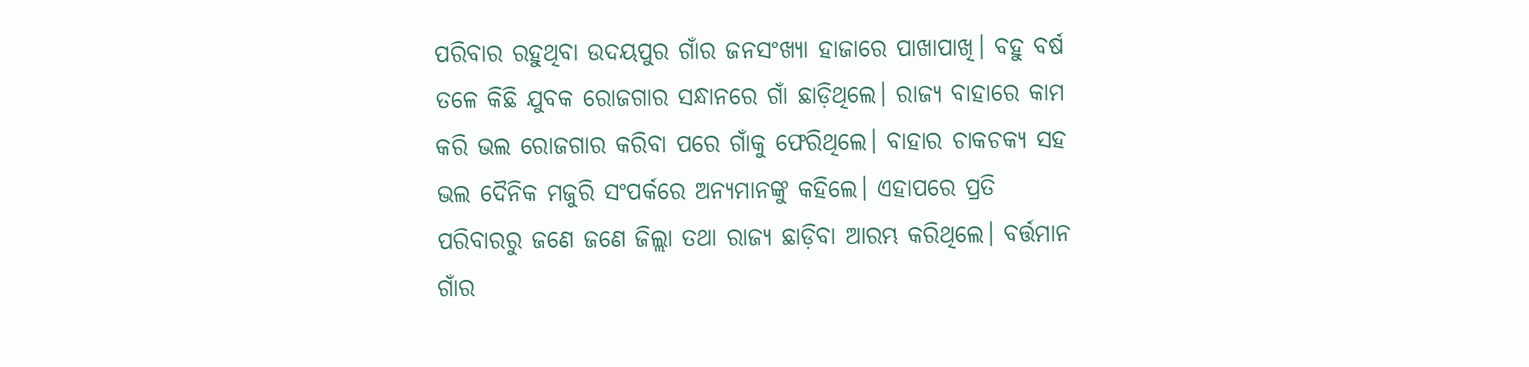ପରିବାର ରହୁଥିବା ଉଦୟପୁର ଗାଁର ଜନସଂଖ୍ୟା ହାଜାରେ ପାଖାପାଖି। ବହୁ ବର୍ଷ ତଳେ କିଛି ଯୁବକ ରୋଜଗାର ସନ୍ଧାନରେ ଗାଁ ଛାଡ଼ିଥିଲେ। ରାଜ୍ୟ ବାହାରେ କାମ କରି ଭଲ ରୋଜଗାର କରିବା ପରେ ଗାଁକୁ ଫେରିଥିଲେ। ବାହାର ଚାକଚକ୍ୟ ସହ ଭଲ ଦୈନିକ ମଜୁରି ସଂପର୍କରେ ଅନ୍ୟମାନଙ୍କୁ କହିଲେ। ଏହାପରେ ପ୍ରତି ପରିବାରରୁ ଜଣେ ଜଣେ ଜିଲ୍ଲା ତଥା ରାଜ୍ୟ ଛାଡ଼ିବା ଆରମ୍ଭ କରିଥିଲେ। ବର୍ତ୍ତମାନ ଗାଁର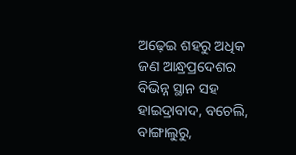ଅଢ଼େଇ ଶହରୁ ଅଧିକ ଜଣ ଆନ୍ଧ୍ରପ୍ରଦେଶର ବିଭିନ୍ନ ସ୍ଥାନ ସହ ହାଇଦ୍ରାବାଦ, ବଚେଲି, ବାଙ୍ଗାଲୁରୁ,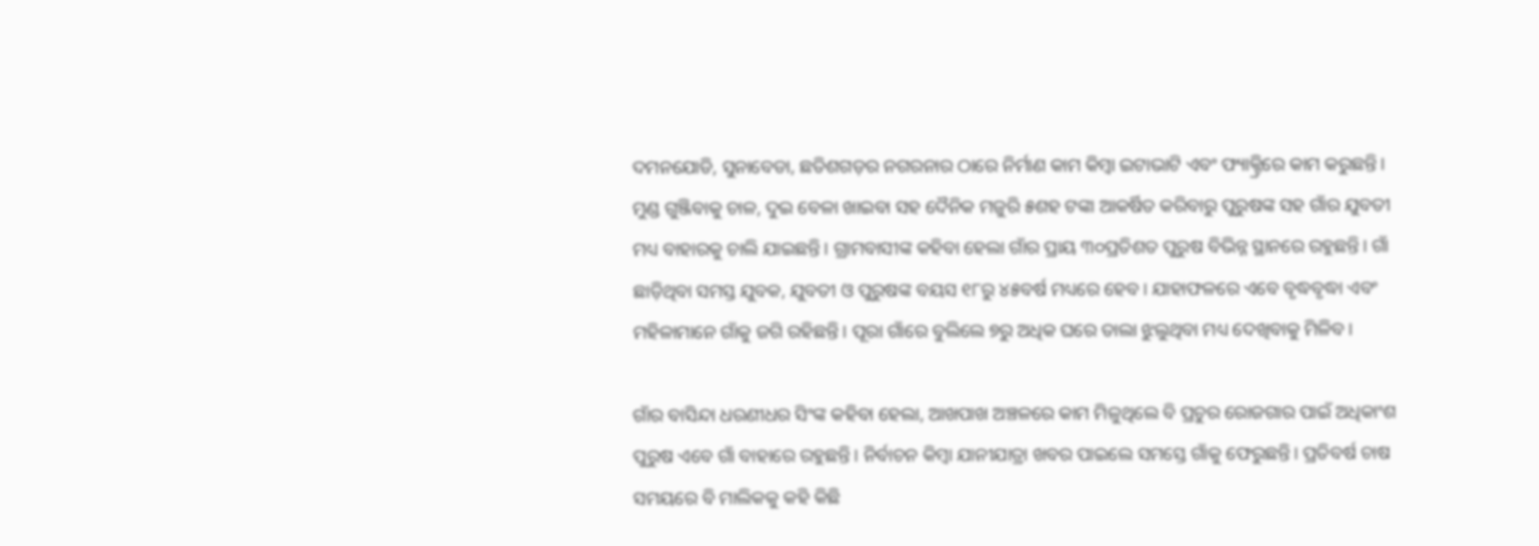ଦମନଯୋଡି, ସୁନାବେଡା, ଛତିଶଗଡ଼ର ନଗରନାର ଠାରେ ନିର୍ମାଣ କାମ କିମ୍ବା ଇଟାଭାଟି ଏବଂ ଫ୍ୟାକ୍ଟ୍ରିରେ କାମ କରୁଛନ୍ତି। ମୁଣ୍ଡ ଗୁଞ୍ଜିବାକୁ ଚାଳ, ଦୁଇ ବେଳା ଖାଇବା ସହ ଦୈନିକ ମଜୁରି ୫ଶହ ଟଙ୍କା ଆକର୍ଷିତ କରିବାରୁ ପୁରୁଷଙ୍କ ସହ ଗାଁର ଯୁବତୀ ମଧ୍ୟ ବାହାରକୁ ଚାଲି ଯାଇଛନ୍ତି। ଗ୍ରାମବାସୀଙ୍କ କହିବା ହେଲା ଗାଁର ପ୍ରାୟ ୩୦ପ୍ରତିଶତ ପୁରୁଷ ବିଭିନ୍ନ ସ୍ଥାନରେ ରହୁଛନ୍ତି। ଗାଁ ଛାଡ଼ିଥିବା ସମସ୍ତ ଯୁବକ, ଯୁବତୀ ଓ ପୁରୁଷଙ୍କ ବୟସ ୧୮ରୁ ୪୫ବର୍ଷ ମଧ୍ୟରେ ହେବ। ଯାହାଫଳରେ ଏବେ ବୃଦ୍ଧବୃଦ୍ଧା ଏବଂ ମହିଳାମାନେ ଗାଁକୁ ଜଗି ରହିଛନ୍ତି। ପୂରା ଗାଁରେ ବୁଲିଲେ ୭ରୁ ଅଧିକ ଘରେ ତାଲା ଝୁଲୁଥିବା ମଧ୍ୟ ଦେଖିବାକୁ ମିଳିବ।

ଗାଁର ବାସିନ୍ଦା ଧରଣୀଧର ସିଂଙ୍କ କହିବା ହେଲା, ଆଖପାଖ ଅଞ୍ଚଳରେ କାମ ମିଳୁଥିଲେ ବି ପ୍ରଚୁର ରୋଜଗାର ପାଇଁ ଅଧିକାଂଶ ପୁରୁଷ ଏବେ ଗାଁ ବାହାରେ ରହୁଛନ୍ତି। ନିର୍ବାଚନ କିମ୍ବା ଯାନୀଯାତ୍ରା ଖବର ପାଇଲେ ସମସ୍ତେ ‌ଗାଁକୁ ଫେରୁଛନ୍ତି। ପ୍ରତିବର୍ଷ ଚାଷ ସମୟରେ ବି ମାଲିକକୁ କହି କିଛି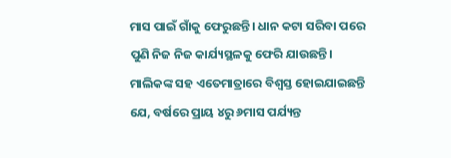ମାସ ପାଇଁ ଗାଁକୁ ଫେରୁଛନ୍ତି। ଧାନ କଟା ସରିବା ପରେ ପୁଣି ନିଜ ନିଜ କାର୍ଯ୍ୟସ୍ଥଳକୁ ଫେରି ଯାଉଛନ୍ତି। ମାଲିକଙ୍କ ସହ ଏତେମାତ୍ରାରେ ବିଶ୍ବସ୍ତ ହୋଇଯାଇଛନ୍ତି ଯେ, ବର୍ଷରେ ପ୍ରାୟ ୪ରୁ ୬ମାସ ପର୍ଯ୍ୟନ୍ତ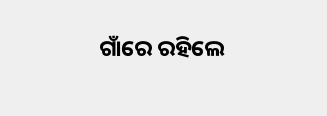ଗାଁରେ ରହିଲେ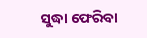ସୁଦ୍ଧା ଫେରିବା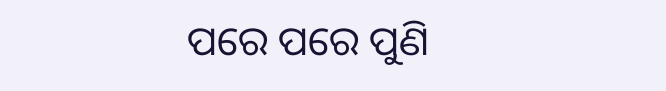ପରେ ପରେ ପୁଣି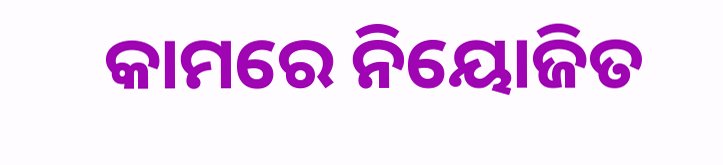କାମରେ ନିୟୋଜିତ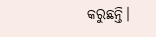କରୁଛନ୍ତି।